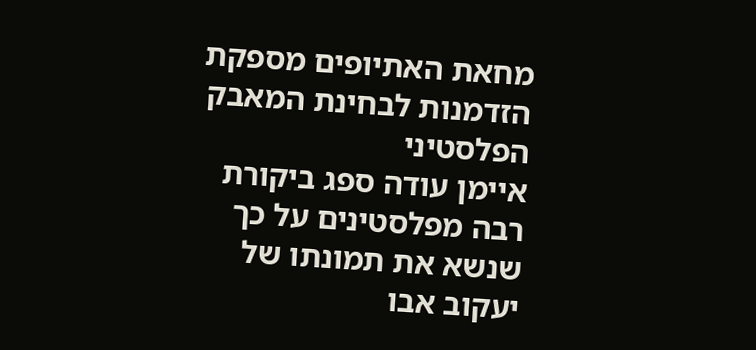מחאת האתיופים מספקת הזדמנות לבחינת המאבק הפלסטיני
איימן עודה ספג ביקורת רבה מפלסטינים על כך שנשא את תמונתו של יעקוב אבו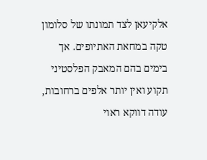אלקיעאן לצד תמונתו של סלומון טקה במחאת האתיופים. אך בימים בהם המאבק הפלסטיני תקוע ואין יותר אלפים ברחובות, עודה דווקא ראוי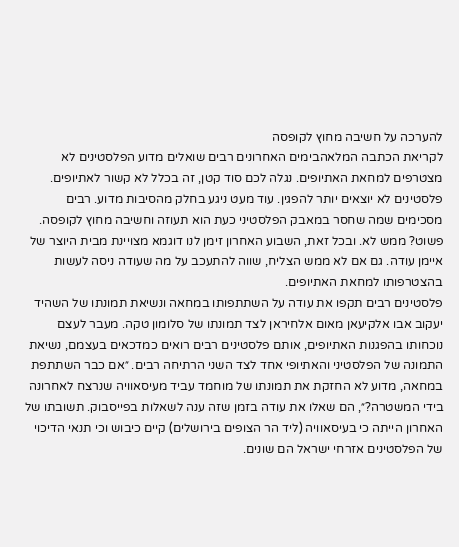להערכה על חשיבה מחוץ לקופסה
לקריאת הכתבה המלאהבימים האחרונים רבים שואלים מדוע הפלסטינים לא מצטרפים למחאת האתיופים. נגלה לכם סוד קטן, זה בכלל לא קשור לאתיופים.
פלסטינים לא יוצאים יותר להפגין. עוד מעט ניגע בחלק מהסיבות מדוע. רבים מסכימים שמה שחסר במאבק הפלסטיני כעת הוא תעוזה וחשיבה מחוץ לקופסה. פשוט? ממש לא. ובכל זאת, השבוע האחרון זימן לנו דוגמא מצויינת מבית היוצר של איימן עודה. גם אם לא ממש הצליח, שווה להתעכב על מה שעודה ניסה לעשות בהצטרפותו למחאת האתיופים.
פלסטינים רבים תקפו את עודה על השתתפותו במחאה ונשיאת תמונתו של השהיד יעקוב אבו אלקיעאן מאום אלחיראן לצד תמונתו של סלומון טקה. מעבר לעצם נוכחותו בהפגנות האתיופים, אותם פלסטינים רבים רואים כמדכאים בעצמם, נשיאת התמונה של הפלסטיני והאתיופי אחד לצד השני הרתיחה רבים. ״אם כבר השתתפת במחאה, מדוע לא החזקת את תמונתו של מוחמד עביד מעיסאוויה שנרצח לאחרונה בידי המשטרה?״, הם שאלו את עודה בזמן שזה ענה לשאלות בפייסבוק. תשובתו של האחרון הייתה כי בעיסאוויה (ליד הר הצופים בירושלים) קיים כיבוש וכי תנאי הדיכוי של הפלסטינים אזרחי ישראל הם שונים.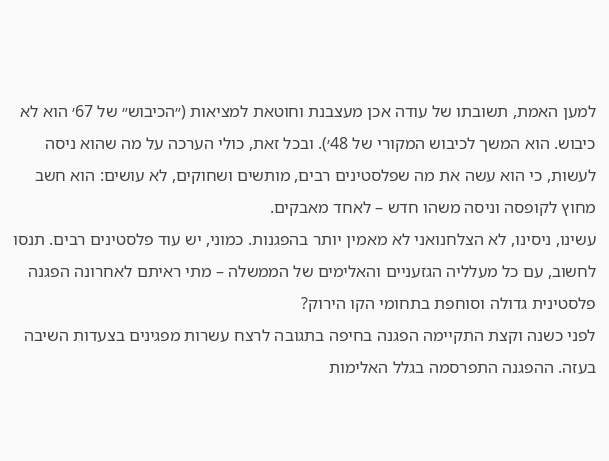למען האמת, תשובתו של עודה אכן מעצבנת וחוטאת למציאות (״הכיבוש״ של 67׳ הוא לא כיבוש. הוא המשך לכיבוש המקורי של 48׳). ובכל זאת, כולי הערכה על מה שהוא ניסה לעשות, כי הוא עשה את מה שפלסטינים רבים, מותשים ושחוקים, לא עושים: הוא חשב מחוץ לקופסה וניסה משהו חדש – לאחד מאבקים.
עשינו, ניסינו, לא הצלחנואני לא מאמין יותר בהפגנות. כמוני, יש עוד פלסטינים רבים. תנסו לחשוב, עם כל מעלליה הגזעניים והאלימים של הממשלה – מתי ראיתם לאחרונה הפגנה פלסטינית גדולה וסוחפת בתחומי הקו הירוק?
לפני כשנה וקצת התקיימה הפגנה בחיפה בתגובה לרצח עשרות מפגינים בצעדות השיבה בעזה. ההפגנה התפרסמה בגלל האלימות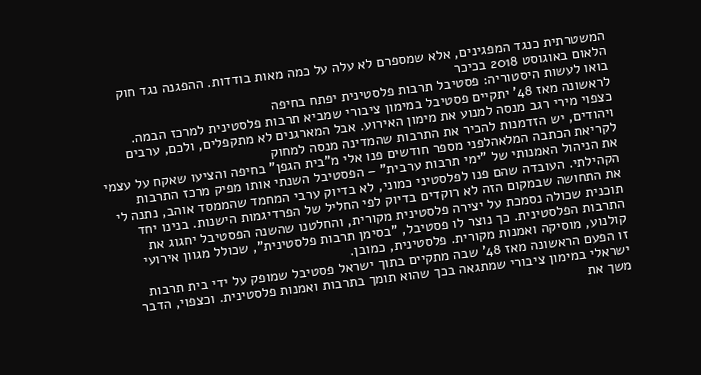המשטרתית כנגד המפגינים, אלא שמספרם לא עלה על כמה מאות בודדות. ההפגנה נגד חוק הלאום באוגוסט 2018 בכיכר
בואו לעשות היסטוריה: פסטיבל תרבות פלסטינית יפתח בחיפה
לראשונה מאז 48' יתקיים פסטיבל במימון ציבורי שמביא תרבות פלסטינית למרכז הבמה. כצפוי מירי רגב מנסה למנוע את מימון האירוע. אבל המארגנים לא מתקפלים, ולכם, ערבים ויהודים, יש הזדמנות להכיר את התרבות שהמדינה מנסה למחוק
לקריאת הכתבה המלאהלפני מספר חודשים פנו אלי מ"בית הגפן" בחיפה והציעו שאקח על עצמי את הניהול האמנותי של "ימי תרבות ערבית" – הפסטיבל השנתי אותו מפיק מרכז התרבות הקהילתי. העובדה שהם פנו לפלסטיני כמוני, לא בדיוק ערבי המחמד שהממסד אוהב, נתנה לי את התחושה שבמקום הזה לא רוקדים בדיוק לפי החליל של הפרדיגמות הישנות. בנינו יחד תוכנית שכולה נסמכת על יצירה פלסטינית מקורית, והחלטנו שהשנה הפסטיבל יחגוג את התרבות הפלסטינית. כך נוצר לו פסטיבל, "בסימן תרבות פלסטינית", שכולל מגוון אירועי קולנוע, מוסיקה ואמנות מקורית. פלסטינית, כמובן.
זו הפעם הראשונה מאז 48' שבה מתקיים בתוך ישראל פסטיבל שמופק על ידי בית תרבות ישראלי במימון ציבורי שמתגאה בכך שהוא תומך בתרבות ואמנות פלסטינית. וכצפוי, הדבר משך את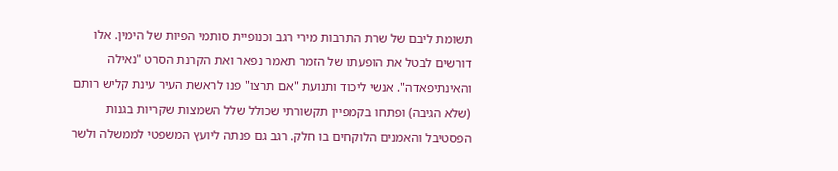תשומת ליבם של שרת התרבות מירי רגב וכנופיית סותמי הפיות של הימין. אלו דורשים לבטל את הופעתו של הזמר תאמר נפאר ואת הקרנת הסרט "נאילה והאינתיפאדה". אנשי ליכוד ותנועת "אם תרצו" פנו לראשת העיר עינת קליש רותם (שלא הגיבה) ופתחו בקמפיין תקשורתי שכולל שלל השמצות שקריות בגנות הפסטיבל והאמנים הלוקחים בו חלק. רגב גם פנתה ליועץ המשפטי לממשלה ולשר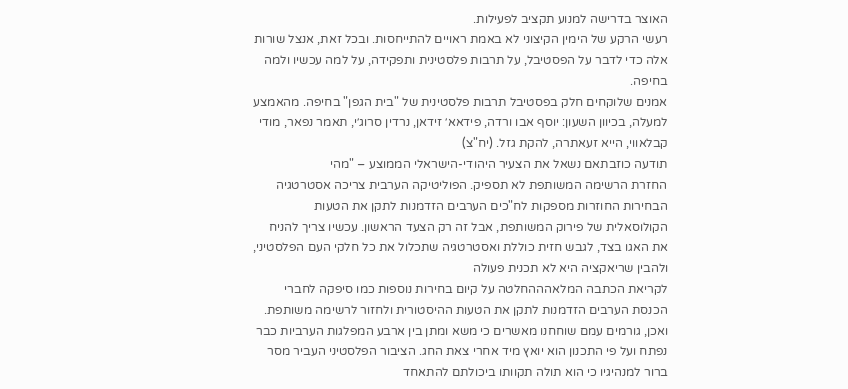האוצר בדרישה למנוע תקציב לפעילות.
רעשי הרקע של הימין הקיצוני לא באמת ראויים להתייחסות. ובכל זאת, אנצל שורות אלה כדי לדבר על הפסטיבל, על תרבות פלסטינית ותפקידה, על למה עכשיו ולמה בחיפה.
אמנים שלוקחים חלק בפסטיבל תרבות פלסטינית של "בית הגפן" בחיפה. מהאמצע למעלה, בכיוון השעון: יוסף אבו ורדה, פידאא׳ זידאן, נרדין סרוג׳י, תאמר נפאר, מודי קבלאווי, הייא זעאתרה, להקת גזל. (יח"צ)
תודעה כוזבתאם נשאל את הצעיר היהודי-הישראלי הממוצע – "מהי
החזרת הרשימה המשותפת לא תספיק. הפוליטיקה הערבית צריכה אסטרטגיה
הבחירות החוזרות מספקות לח"כים הערבים הזדמנות לתקן את הטעות הקולוסאלית של פירוק המשותפת, אבל זה רק הצעד הראשון. עכשיו צריך להניח את האגו בצד, לגבש חזית כוללת ואסטרטגיה שתכלול את כל חלקי העם הפלסטיני, ולהבין שריאקציה היא לא תכנית פעולה
לקריאת הכתבה המלאהההחלטה על קיום בחירות נוספות כמו סיפקה לחברי הכנסת הערבים הזדמנות לתקן את הטעות ההיסטורית ולחזור לרשימה משותפת. ואכן, גורמים עמם שוחחנו מאשרים כי משא ומתן בין ארבע המפלגות הערביות כבר נפתח ועל פי התכנון הוא יואץ מיד אחרי צאת החג. הציבור הפלסטיני העביר מסר ברור למנהיגיו כי הוא תולה תקוותו ביכולתם להתאחד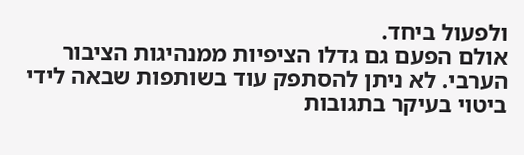ולפעול ביחד.
אולם הפעם גם גדלו הציפיות ממנהיגות הציבור הערבי. לא ניתן להסתפק עוד בשותפות שבאה לידי ביטוי בעיקר בתגובות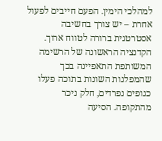למהלכי הימין. הפעם חייבים לפעול אחרת – יש צורך בחשיבה אסטרטגית ברורה לטווח ארוך. הקדנציה הראשונה של הרשימה המשותפת התאפיינה בכך שהמפלגות השונות בתוכה פעלו כגופים נפרדים, חלק ניכר מהתקופה. הסיעה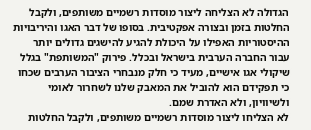הגדולה לא הצליחה ליצור מוסדות רשמיים משותפים, ולקבל החלטות בזמן ובצורה אפקטיבית. בסופו של דבר האגו והיריבויות ההיסטוריות האפילו על היכולת להגיע להישגים גדולים יותר עבור החברה הערבית בישראל ובכלל. פירוק "המשותפת" בגלל שיקולי אגו אישיים, מעיד כי חלק מנבחרי הציבור הערבים שכחו כי תפקידם הוא להוביל את המאבק שלנו לשחרור לאומי ולשיוויון, ולא האדרת שמם.
לא הצליחו ליצור מוסדות רשמיים משותפים, ולקבל החלטות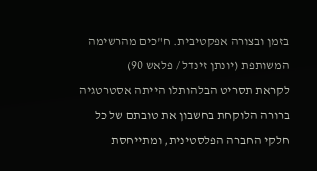בזמן ובצורה אפקטיבית. ח"כים מהרשימה המשותפת (יונתן זינדל / פלאש 90)
לקראת תסריט הבלהותלו הייתה אסטרטגיה ברורה הלוקחת בחשבון את טובתם של כל חלקי החברה הפלסטינית, ומתייחסת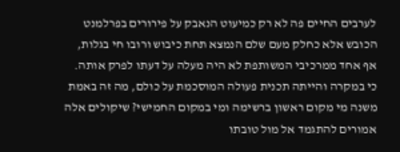לערבים החיים פה לא רק כמיעוט הנאבק על פירורים בפרלמנט הכובש אלא כחלק מעם שלם הנמצא תחת כיבוש ורובו חי בגלות, אף אחד ממרכיבי המשותפת לא היה מעלה על דעתו לפרק אותה. כי במקרה והייתה תכנית פעולה המוסכמת על כולם, מה זה באמת משנה מי מקום ראשון ברשימה ומי במקום החמישי? שיקולים אלה אמורים להתגמד אל מול טובתו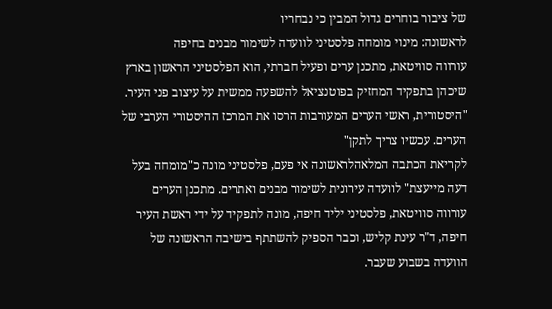של ציבור בוחרים גדול המבין כי נבחריו
לראשונה: מינוי מומחה פלסטיני לוועדה לשימור מבנים בחיפה
עורווה סוויטאת, מתכנן ערים ופעיל חברתי, הוא הפלסטיני הראשון בארץ שיכהן בתפקיד המחזיק בפוטנציאל להשפעה ממשית על עיצוב פני העיר. "היסטורית, ראשי הערים המעורבות הרסו את המרכז ההיסטורי הערבי של הערים. עכשיו צריך לתקן"
לקריאת הכתבה המלאהלראשונה אי פעם, פלסטיני מונה כ"מומחה בעל דעה מייעצת" לוועדה עירונית לשימור מבנים ואתרים. מתכנן הערים עורווה סוויטאת, פלסטיני יליד חיפה, מונה לתפקיד על ידי ראשת העיר חיפה, ד"ר עינת קליש, וכבר הספיק להשתתף בישיבה הראשונה של הוועדה בשבוע שעבר.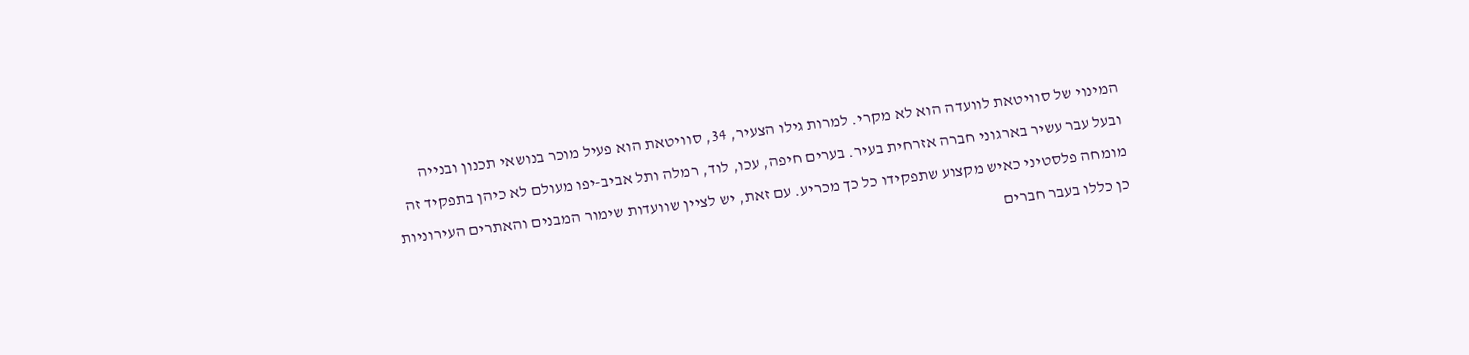המינוי של סוויטאת לוועדה הוא לא מקרי. למרות גילו הצעיר, 34, סוויטאת הוא פעיל מוכר בנושאי תכנון ובנייה ובעל עבר עשיר בארגוני חברה אזרחית בעיר. בערים חיפה, עכו, לוד, רמלה ותל אביב-יפו מעולם לא כיהן בתפקיד זה מומחה פלסטיני כאיש מקצוע שתפקידו כל כך מכריע. עם זאת, יש לציין שוועדות שימור המבנים והאתרים העירוניות כן כללו בעבר חברים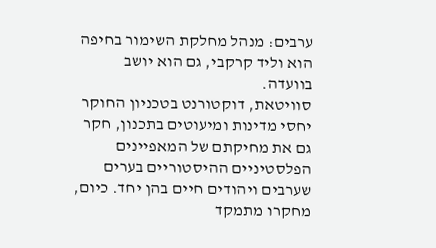ערבים: מנהל מחלקת השימור בחיפה הוא וליד קרקבי, גם הוא יושב בוועדה.
סוויטאת, דוקטורנט בטכניון החוקר יחסי מדינות ומיעוטים בתכנון, חקר גם את מחיקתם של המאפיינים הפלסטיניים ההיסטוריים בערים שערבים ויהודים חיים בהן יחד. כיום, מחקרו מתמקד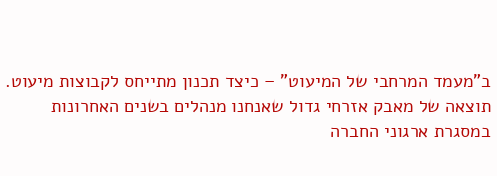ב"מעמד המרחבי של המיעוט" – כיצד תכנון מתייחס לקבוצות מיעוט.
תוצאה של מאבק אזרחי גדול שאנחנו מנהלים בשנים האחרונות במסגרת ארגוני החברה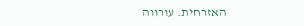האזרחית. עורווה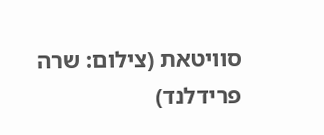סוויטאת (צילום: שרה פרידלנד)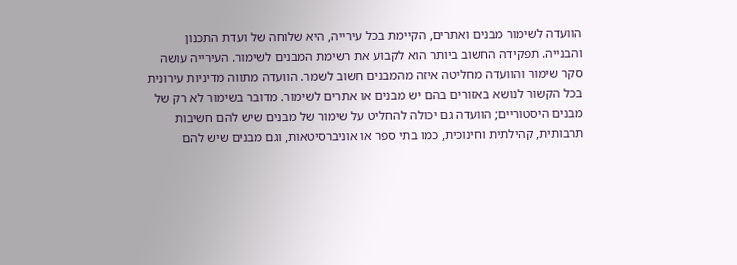הוועדה לשימור מבנים ואתרים, הקיימת בכל עירייה, היא שלוחה של ועדת התכנון והבנייה. תפקידה החשוב ביותר הוא לקבוע את רשימת המבנים לשימור. העירייה עושה סקר שימור והוועדה מחליטה איזה מהמבנים חשוב לשמר. הוועדה מתווה מדיניות עירונית בכל הקשור לנושא באזורים בהם יש מבנים או אתרים לשימור. מדובר בשימור לא רק של מבנים היסטוריים; הוועדה גם יכולה להחליט על שימור של מבנים שיש להם חשיבות תרבותית, קהילתית וחינוכית, כמו בתי ספר או אוניברסיטאות, וגם מבנים שיש להם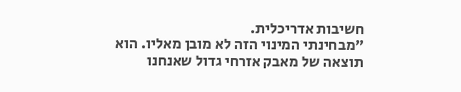חשיבות אדריכלית.
"מבחינתי המינוי הזה לא מובן מאליו. הוא תוצאה של מאבק אזרחי גדול שאנחנו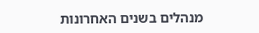מנהלים בשנים האחרונות